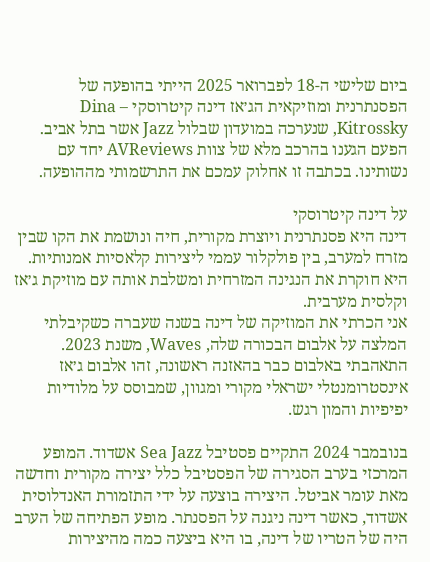ביום שלישי ה-18 לפברואר 2025 הייתי בהופעה של הפסנתרנית ומוזיקאית הג׳אז דינה קיטרוסקי – Dina Kitrossky, שנערכה במועדון שבלול Jazz אשר בתל אביב. הפעם הגענו בהרכב מלא של צוות AVReviews יחד עם נשותינו. בכתבה זו אחלוק עמכם את התרשמותי מההופעה.

על דינה קיטרוסקי
דינה היא פסנתרנית ויוצרת מקורית, חיה ונושמת את הקו שבין מזרח למערב, בין פולקלור עממי ליצירות קלאסיות אמנותיות. היא חוקרת את הנגינה המזרחית ומשלבת אותה עם מוזיקת ג׳אז וקלסית מערבית.
אני הכרתי את המוזיקה של דינה בשנה שעברה כשקיבלתי המלצה על אלבום הבכורה שלה, Waves, משנת 2023. התאהבתי באלבום כבר בהאזנה ראשונה, זהו אלבום ג׳אז אינסטרומנטלי ישראלי מקורי ומגוון, שמבוסס על מלודיות יפיפיות והמון רגש.

בנובמבר 2024 התקיים פסטיבל Sea Jazz אשדוד. המופע המרכזי בערב הסגירה של הפסטיבל כלל יצירה מקורית וחדשה מאת עומר אביטל. היצירה בוצעה על ידי התזמורת האנדלוסית אשדוד, כאשר דינה ניגנה על הפסנתר. מופע הפתיחה של הערב היה של הטריו של דינה, בו היא ביצעה כמה מהיצירות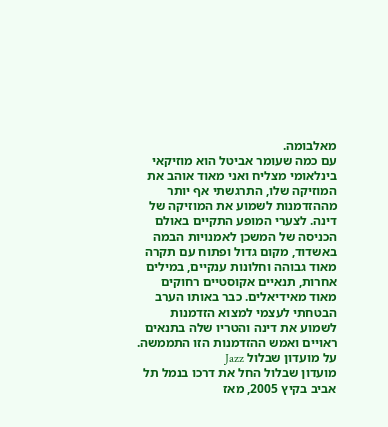מאלבומה.
עם כמה שעומר אביטל הוא מוזיקאי בינלאומי מצליח ואני מאוד אוהב את המוזיקה שלו, התרגשתי אף יותר מההזדמנות לשמוע את המוזיקה של דינה. לצערי המופע התקיים באולם הכניסה של המשכן לאמנויות הבמה באשדוד, מקום גדול ופתוח עם תקרה מאוד גבוהה וחלונות ענקיים, במילים אחרות, תנאיים אקוסטיים רחוקים מאוד מאידיאלים. כבר באותו הערב הבטחתי לעצמי למצוא הזדמנות לשמוע את דינה והטריו שלה בתנאים ראויים ואמש ההזדמנות הזו התממשה.
על מועדון שבלול Jazz
מועדון שבלול החל את דרכו בנמל תל אביב בקיץ 2005, מאז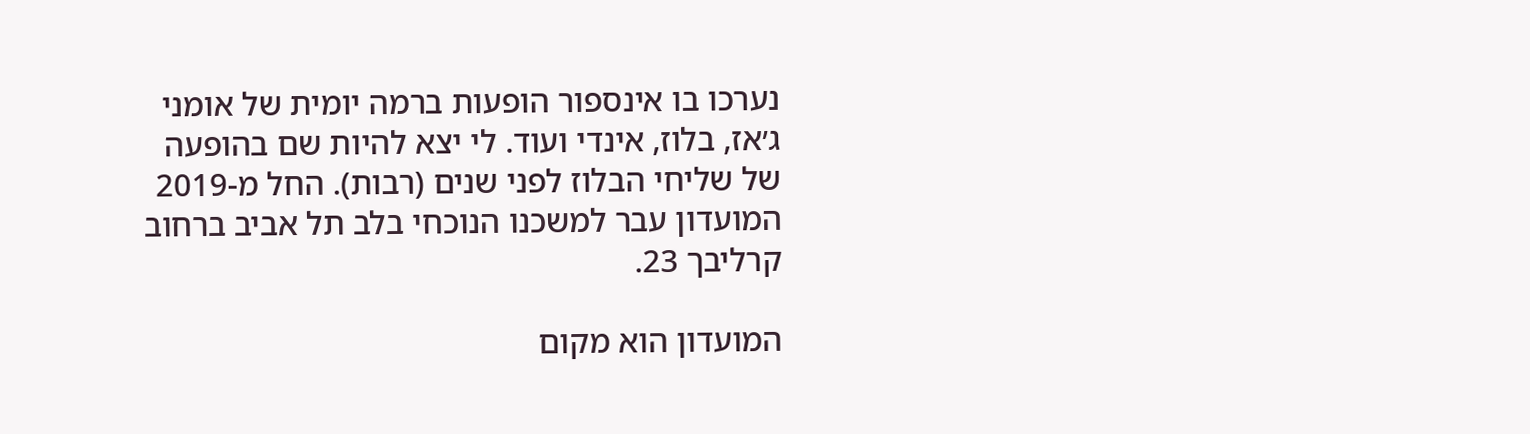נערכו בו אינספור הופעות ברמה יומית של אומני ג׳אז, בלוז, אינדי ועוד. לי יצא להיות שם בהופעה של שליחי הבלוז לפני שנים (רבות). החל מ-2019 המועדון עבר למשכנו הנוכחי בלב תל אביב ברחוב קרליבך 23.

המועדון הוא מקום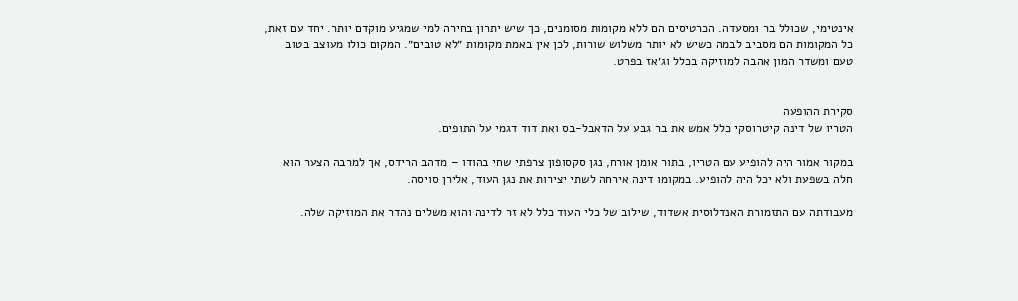אינטימי, שכולל בר ומסעדה. הכרטיסים הם ללא מקומות מסומנים, כך שיש יתרון בחירה למי שמגיע מוקדם יותר. יחד עם זאת, כל המקומות הם מסביב לבמה כשיש לא יותר משלוש שורות, לכן אין באמת מקומות ״לא טובים״. המקום כולו מעוצב בטוב טעם ומשדר המון אהבה למוזיקה בכלל וג׳אז בפרט.


סקירת ההופעה
הטריו של דינה קיטרוסקי כלל אמש את בר גבע על הדאבל-בס ואת דוד דגמי על התופים.

במקור אמור היה להופיע עם הטריו, בתור אומן אורח, נגן סקסופון צרפתי שחי בהודו – מדהב הרידס, אך למרבה הצער הוא חלה בשפעת ולא יכל היה להופיע. במקומו דינה אירחה לשתי יצירות את נגן העוד, אלירן סויסה.

מעבודתה עם התזמורת האנדלוסית אשדוד, שילוב של כלי העוד כלל לא זר לדינה והוא משלים נהדר את המוזיקה שלה.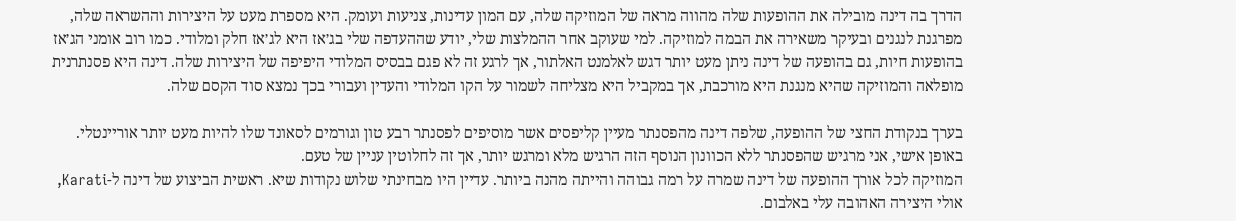הדרך בה דינה מובילה את ההופעות שלה מהווה מראה של המוזיקה שלה, עם המון עדינות, צניעות ועומק. היא מספרת מעט על היצירות וההשראה שלה, מפרגנת לנגנים ובעיקר משאירה את הבמה למוזיקה. למי שעוקב אחר ההמלצות שלי, יודע שההעדפה שלי בג׳אז היא לג׳אז חלק ומלודי. כמו רוב אומני הג׳אז בהופעות חיות, גם בהופעה של דינה ניתן מעט יותר דגש לאלמנט האלתור, אך לרגע זה לא פגם בבסיס המלודי היפיפה של היצירות שלה. דינה היא פסנתרנית מופלאה והמוזיקה שהיא מנגנת היא מורכבת, אך במקביל היא מצליחה לשמור על הקו המלודי והעדין ועבורי בכך נמצא סוד הקסם שלה.

בערך בנקודת החצי של ההופעה, שלפה דינה מהפסנתר מעיין קליפסים אשר מוסיפים לפסנתר רבע טון וגורמים לסאונד שלו להיות מעט יותר אוריינטלי. באופן אישי, אני מרגיש שהפסנתר ללא הכוונון הנוסף הזה הרגיש מלא ומרגש יותר, אך זה לחלוטין עניין של טעם.
המוזיקה לכל אורך ההופעה של דינה שמרה על רמה גבוהה והייתה מהנה ביותר. עדיין היו מבחינתי שלוש נקודות שיא. ראשית הביצוע של דינה ל-Karati, אולי היצירה האהובה עלי באלבום.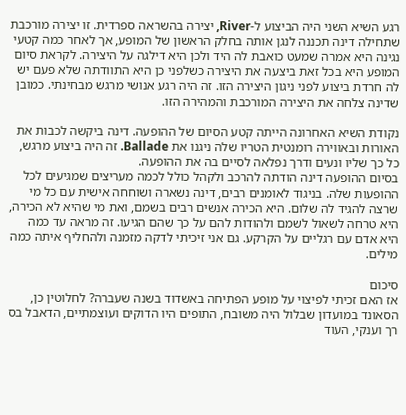רגע השיא השני היה הביצוע ל-River, יצירה בהשראה ספרדית. זו יצירה מורכבת שתחילה דינה תכננה לנגן אותה בחלק הראשון של המופע, אך לאחר כמה קטעי נגינה היא אמרה שמעט כואבת לה היד ולכן היא דילגה על היצירה. לקראת סיום המופע היא בכל זאת ביצעה את היצירה כשלפני כן היא התוודתה שלא פעם יש לה חרדת ביצוע לפני ניגון היצירה הזו. זה היה רגע אנושי מרגש מבחינתי. כמובן שדינה צלחה את היצירה המורכבת והמהירה הזו.

נקודת השיא האחרונה הייתה קטע הסיום של ההופעה. דינה ביקשה לכבות את האורות ובאווירה רומנטית הטריו שלה ניגנו את Ballade. זה היה ביצוע מרגש, כל כך שליו ונעים ודרך נפלאה לסיים בה את ההופעה.
בסיום ההופעה דינה הודתה להרכב ולקהל כולל לכמה מעריצים שמגיעים לכל ההופעות שלה. בניגוד לאומנים רבים, דינה נשארה ושוחחה אישית עם כל מי שרצה להגיד לה שלום. היא הכירה אנשים רבים בשמם, ואת מי שהיא לא הכירה, היא טרחה לשאול לשמם ולהודות להם על כך שהם הגיעו. זה מראה עד כמה היא אדם עם רגליים על הקרקע. גם אני זיכיתי לדקה מזמנה ולהחליף איתה כמה מילים.

סיכום
אז האם זכיתי לפיצוי על מופע הפתיחה באשדוד בשנה שעברה? לחלוטין כן, הסאונד במועדון שבלול היה משובח, התופים היו הדוקים ועוצמתיים, הדאבל בס רך וענקי, העוד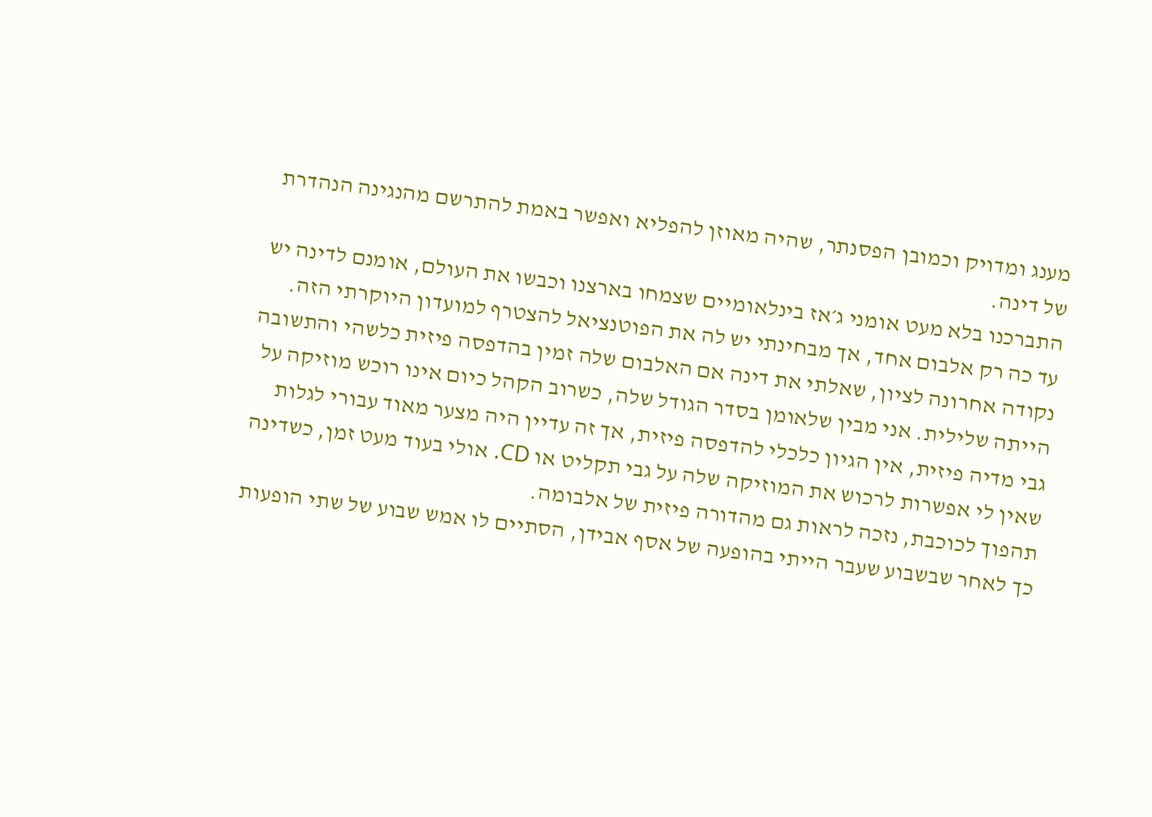מענג ומדויק וכמובן הפסנתר, שהיה מאוזן להפליא ואפשר באמת להתרשם מהנגינה הנהדרת של דינה.
התברכנו בלא מעט אומני ג׳אז בינלאומיים שצמחו בארצנו וכבשו את העולם, אומנם לדינה יש עד כה רק אלבום אחד, אך מבחינתי יש לה את הפוטנציאל להצטרף למועדון היוקרתי הזה.
נקודה אחרונה לציון, שאלתי את דינה אם האלבום שלה זמין בהדפסה פיזית כלשהי והתשובה הייתה שלילית. אני מבין שלאומן בסדר הגודל שלה, כשרוב הקהל כיום אינו רוכש מוזיקה על גבי מדיה פיזית, אין הגיון כלכלי להדפסה פיזית, אך זה עדיין היה מצער מאוד עבורי לגלות שאין לי אפשרות לרכוש את המוזיקה שלה על גבי תקליט או CD. אולי בעוד מעט זמן, כשדינה תהפוך לכוכבת, נזכה לראות גם מהדורה פיזית של אלבומה.
כך לאחר שבשבוע שעבר הייתי בהופעה של אסף אבידן, הסתיים לו אמש שבוע של שתי הופעות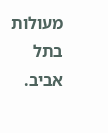מעולות בתל אביב.